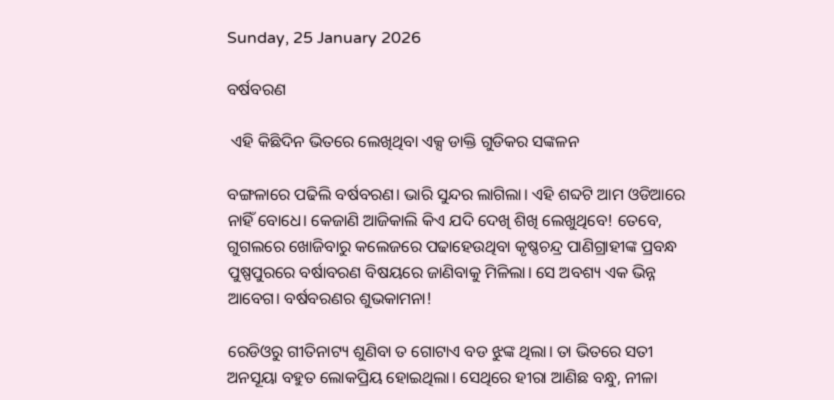Sunday, 25 January 2026

ବର୍ଷବରଣ

 ଏହି କିଛିଦିନ ଭିତରେ ଲେଖିଥିବା ଏକ୍ସ ଡାକ୍ତି ଗୁଡିକର ସଙ୍କଳନ

ବଙ୍ଗଳାରେ ପଢିଲି ବର୍ଷବରଣ। ଭାରି ସୁନ୍ଦର ଲାଗିଲା। ଏହି ଶବ୍ଦଟି ଆମ ଓଡିଆରେ ନାହିଁ ବୋଧେ। କେଜାଣି ଆଜିକାଲି କିଏ ଯଦି ଦେଖି ଶିଖି ଲେଖୁଥିବେ! ତେବେ, ଗୁଗଲରେ ଖୋଜିବାରୁ କଲେଜରେ ପଢାହେଉଥିବା କୃଷ୍ଣଚନ୍ଦ୍ର ପାଣିଗ୍ରାହୀଙ୍କ ପ୍ରବନ୍ଧ ପୁଷ୍ପପୁରରେ ବର୍ଷାବରଣ ବିଷୟରେ ଜାଣିବାକୁ ମିଳିଲା। ସେ ଅବଶ୍ୟ ଏକ ଭିନ୍ନ ଆବେଗ। ବର୍ଷବରଣର ଶୁଭକାମନା!

ରେଡିଓରୁ ଗୀତିନାଟ୍ୟ ଶୁଣିବା ତ ଗୋଟାଏ ବଡ ଝୁଙ୍କ ଥିଲା। ତା ଭିତରେ ସତୀ ଅନସୂୟା ବହୁତ ଲୋକପ୍ରିୟ ହୋଇଥିଲା। ସେଥିରେ ହୀରା ଆଣିଛ ବନ୍ଧୁ, ନୀଳା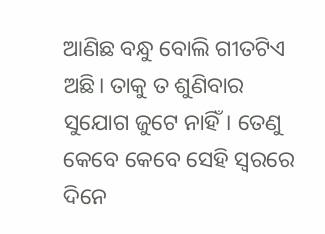ଆଣିଛ ବନ୍ଧୁ ବୋଲି ଗୀତଟିଏ ଅଛି। ତାକୁ ତ ଶୁଣିବାର ସୁଯୋଗ ଜୁଟେ ନାହିଁ। ତେଣୁ କେବେ କେବେ ସେହି ସ୍ବରରେ ଦିନେ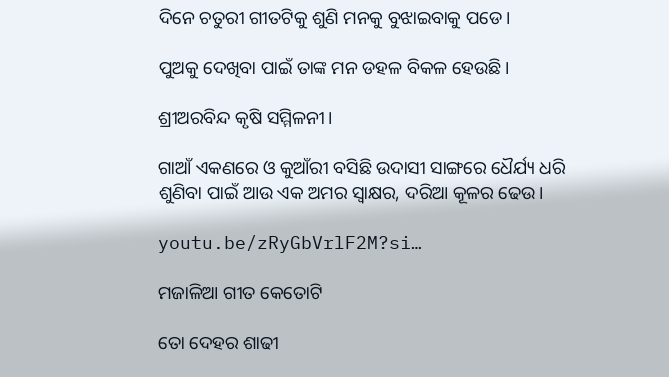ଦିନେ ଚତୁରୀ ଗୀତଟିକୁ ଶୁଣି ମନକୁ ବୁଝାଇବାକୁ ପଡେ।

ପୁଅକୁ ଦେଖିବା ପାଇଁ ତାଙ୍କ ମନ ଡହଳ ବିକଳ ହେଉଛି।

ଶ୍ରୀଅରବିନ୍ଦ କୃଷି ସମ୍ମିଳନୀ।

ଗାଆଁ ଏକଣରେ ଓ କୁଆଁରୀ ବସିଛି ଉଦାସୀ ସାଙ୍ଗରେ ଧୈର୍ଯ୍ୟ ଧରି ଶୁଣିବା ପାଇଁ ଆଉ ଏକ ଅମର ସ୍ବାକ୍ଷର, ଦରିଆ କୂଳର ଢେଉ।

youtu.be/zRyGbVrlF2M?si…

ମଜାଳିଆ ଗୀତ କେତୋଟି

ତୋ ଦେହର ଶାଢୀ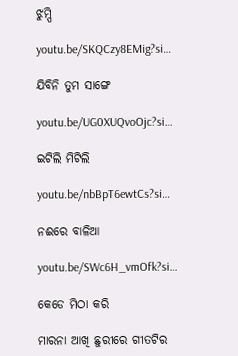ଝୁମ୍ପି

youtu.be/SKQCzy8EMig?si…

ଯିବିନି ତୁମ ସାଙ୍ଗେ

youtu.be/UG0XUQvoOjc?si…

ଇଟିଲି ମିଟିଲି

youtu.be/nbBpT6ewtCs?si…

ନଈରେ ବାଳିଆ

youtu.be/SWc6H_vmOfk?si…

କେଡେ ମିଠା କରି

ମାରନା ଆଖି ଛୁରୀରେ ଗୀତଟିର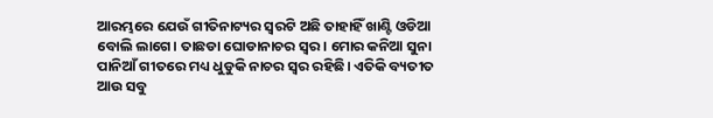ଆରମ୍ଭରେ ଯେଉଁ ଗୀତିନାଟ୍ୟର ସ୍ବରଟି ଅଛି ତାହାହିଁ ଖାଣ୍ଟି ଓଡିଆ ବୋଲି ଲାଗେ। ତାଛଡା ଘୋଡାନାଚର ସ୍ବର। ମୋର କନିଆ ସୁନା ପାନିଆଁ ଗୀତରେ ମଧ୍ୟ ଧୁଡୁକି ନାଚର ସ୍ବର ରହିଛି। ଏତିକି ବ୍ୟତୀତ ଆଉ ସବୁ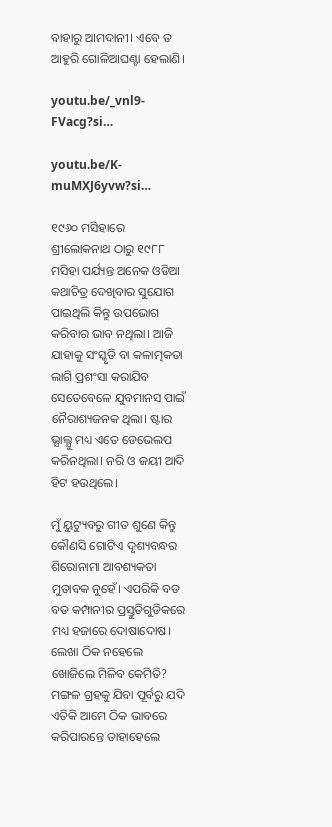ବାହାରୁ ଆମଦାନୀ। ଏବେ ତ ଆହୁରି ଗୋଳିଆଘଣ୍ଟା ହେଲାଣି।

youtu.be/_vnl9-FVacg?si…

youtu.be/K-muMXJ6yvw?si…

୧୯୬୦ ମସିହାରେ ଶ୍ରୀଲୋକନାଥ ଠାରୁ ୧୯୮୮ ମସିହା ପର୍ଯ୍ୟନ୍ତ ଅନେକ ଓଡିଆ କଥାଚିତ୍ର ଦେଖିବାର ସୁଯୋଗ ପାଇଥିଲି କିନ୍ତୁ ଉପଭୋଗ କରିବାର ଭାବ ନଥିଲା। ଆଜି ଯାହାକୁ ସଂସ୍କୃତି ବା କଳାତ୍ମକତା ଲାଗି ପ୍ରଶଂସା କରାଯିବ ସେତେବେଳେ ଯୁବମାନସ ପାଇଁ ନୈରାଶ୍ୟଜନକ ଥିଲା। ଷ୍ଟାର ଭ୍ଯାଲ୍ଯୁ ମଧ୍ୟ ଏତେ ଡେଭେଲପ କରିନଥିଲା। ନରି ଓ ଜୟୀ ଆଦି ହିଟ ହଉଥିଲେ।

ମୁଁ ୟୁଟ୍ୟୁବରୁ ଗୀତ ଶୁଣେ କିନ୍ତୁ କୌଣସି ଗୋଟିଏ ଦୃଶ୍ୟବନ୍ଧର ଶିରୋନାମା ଆବଶ୍ୟକତା ମୁତାବକ ନୁହେଁ। ଏପରିକି ବଡ ବଡ କମ୍ପାନୀର ପ୍ରସ୍ତୁତିଗୁଡିକରେ ମଧ୍ୟ ହଜାରେ ଦୋଷାଦୋଷ। ଲେଖା ଠିକ ନହେଲେ ଖୋଜିଲେ ମିଳିବ କେମିତି? ମଙ୍ଗଳ ଗ୍ରହକୁ ଯିବା ପୂର୍ବରୁ ଯଦି ଏତିକି ଆମେ ଠିକ ଭାବରେ କରିପାରନ୍ତେ ତାହାହେଲେ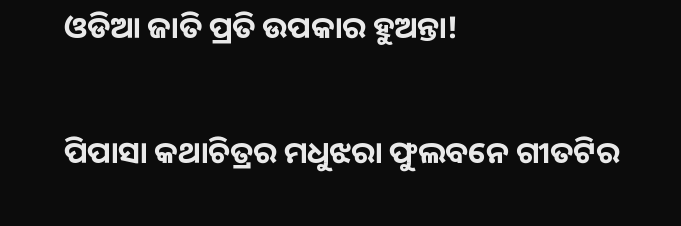ଓଡିଆ ଜାତି ପ୍ରତି ଉପକାର ହୁଅନ୍ତା!

ପିପାସା କଥାଚିତ୍ରର ମଧୁଝରା ଫୁଲବନେ ଗୀତଟିର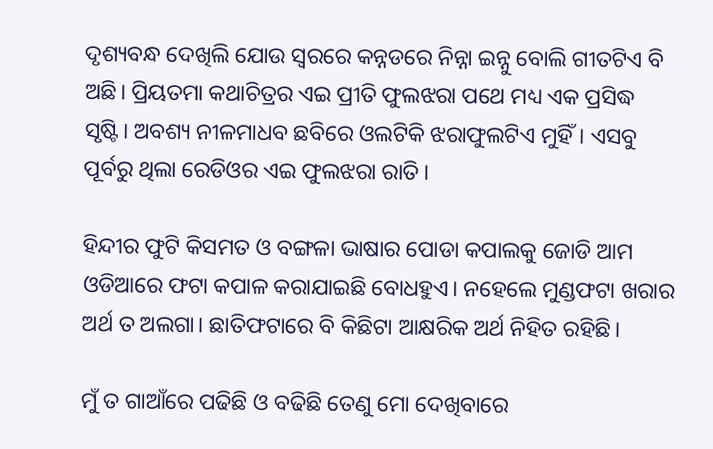ଦୃଶ୍ୟବନ୍ଧ ଦେଖିଲି ଯୋଉ ସ୍ବରରେ କନ୍ନଡରେ ନିନ୍ନା ଇନ୍ନୁ ବୋଲି ଗୀତଟିଏ ବି ଅଛି। ପ୍ରିୟତମା କଥାଚିତ୍ରର ଏଇ ପ୍ରୀତି ଫୁଲଝରା ପଥେ ମଧ୍ୟ ଏକ ପ୍ରସିଦ୍ଧ ସୃଷ୍ଟି। ଅବଶ୍ୟ ନୀଳମାଧବ ଛବିରେ ଓଲଟିକି ଝରାଫୁଲଟିଏ ମୁହିଁ। ଏସବୁ ପୂର୍ବରୁ ଥିଲା ରେଡିଓର ଏଇ ଫୁଲଝରା ରାତି।

ହିନ୍ଦୀର ଫୁଟି କିସମତ ଓ ବଙ୍ଗଳା ଭାଷାର ପୋଡା କପାଲକୁ ଜୋଡି ଆମ ଓଡିଆରେ ଫଟା କପାଳ କରାଯାଇଛି ବୋଧହୁଏ। ନହେଲେ ମୁଣ୍ଡଫଟା ଖରାର ଅର୍ଥ ତ ଅଲଗା। ଛାତିଫଟାରେ ବି କିଛିଟା ଆକ୍ଷରିକ ଅର୍ଥ ନିହିତ ରହିଛି।

ମୁଁ ତ ଗାଆଁରେ ପଢିଛି ଓ ବଢିଛି ତେଣୁ ମୋ ଦେଖିବାରେ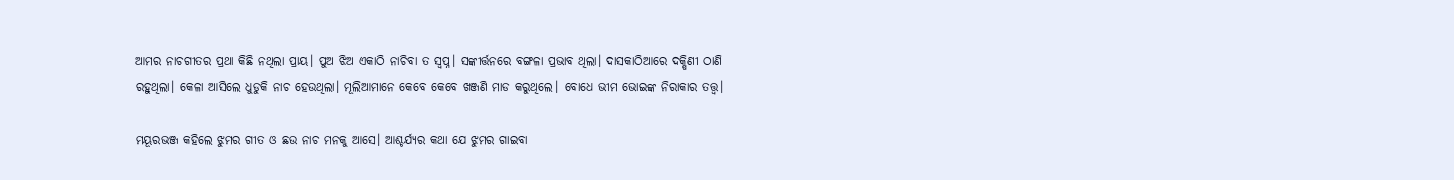ଆମର ନାଚଗୀତର ପ୍ରଥା କିଛି ନଥିଲା ପ୍ରାୟ। ପୁଅ ଝିଅ ଏକାଠି ନାଚିବା ତ ସ୍ବପ୍ନ। ସଙ୍କୀର୍ତ୍ତନରେ ବଙ୍ଗଳା ପ୍ରଭାବ ଥିଲା। ଦାସକାଠିଆରେ ଦକ୍ଷିଣୀ ଠାଣି ରହୁଥିଲା। କେଳା ଆସିଲେ ଧୁଡୁକି ନାଚ ହେଉଥିଲା। ମୂଲିଆମାନେ କେବେ କେବେ ଖଞ୍ଜଣି ମାଡ କରୁଥିଲେ। ବୋଧେ ଭୀମ ଭୋଇଙ୍କ ନିରାକାର ତତ୍ତ୍ବ।

ମୟୂରଭଞ୍ଜ କହିଲେ ଝୁମର ଗୀତ ଓ ଛଉ ନାଚ ମନକୁ ଆସେ। ଆଶ୍ଚର୍ଯ୍ୟର କଥା ଯେ ଝୁମର ଗାଇବା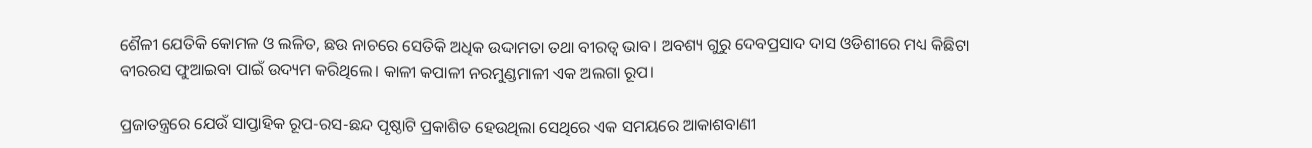ଶୈଳୀ ଯେତିକି କୋମଳ ଓ ଲଳିତ, ଛଉ ନାଚରେ ସେତିକି ଅଧିକ ଉଦ୍ଦାମତା ତଥା ବୀରତ୍ବ ଭାବ। ଅବଶ୍ୟ ଗୁରୁ ଦେବପ୍ରସାଦ ଦାସ ଓଡିଶୀରେ ମଧ୍ୟ କିଛିଟା ବୀରରସ ଫୁଆଇବା ପାଇଁ ଉଦ୍ୟମ କରିଥିଲେ। କାଳୀ କପାଳୀ ନରମୁଣ୍ଡମାଳୀ ଏକ ଅଲଗା ରୂପ।

ପ୍ରଜାତନ୍ତ୍ରରେ ଯେଉଁ ସାପ୍ତାହିକ ରୂପ-ରସ-ଛନ୍ଦ ପୃଷ୍ଠାଟି ପ୍ରକାଶିତ ହେଉଥିଲା ସେଥିରେ ଏକ ସମୟରେ ଆକାଶବାଣୀ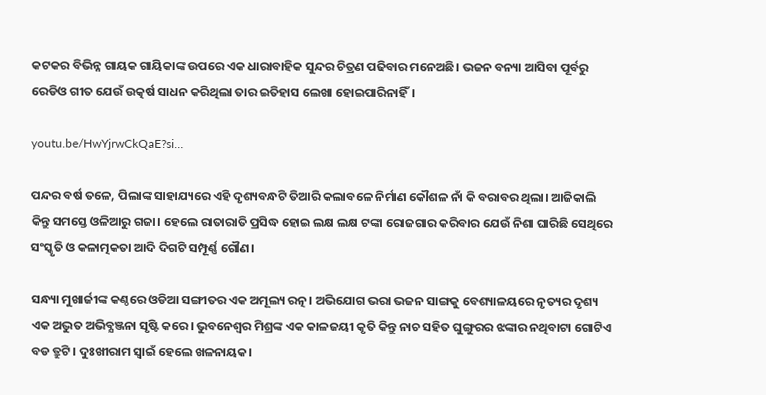କଟକର ବିଭିନ୍ନ ଗାୟକ ଗାୟିକାଙ୍କ ଉପରେ ଏକ ଧାରାବାହିକ ସୁନ୍ଦର ଚିତ୍ରଣ ପଢିବାର ମନେଅଛି। ଭଜନ ବନ୍ୟା ଆସିବା ପୂର୍ବରୁ ରେଡିଓ ଗୀତ ଯେଉଁ ଉତ୍କର୍ଷ ସାଧନ କରିଥିଲା ତାର ଇତିହାସ ଲେଖା ହୋଇପାରିନାହିଁ।

youtu.be/HwYjrwCkQaE?si…

ପନ୍ଦର ବର୍ଷ ତଳେ, ପିଲାଙ୍କ ସାହାଯ୍ୟରେ ଏହି ଦୃଶ୍ୟବନ୍ଧଟି ତିଆରି କଲାବଳେ ନିର୍ମାଣ କୌଶଳ ନାଁ କି ବରାବର ଥିଲା। ଆଜିକାଲି କିନ୍ତୁ ସମସ୍ତେ ଓଳିଆରୁ ଗଜା। ହେଲେ ରାତାରାତି ପ୍ରସିଦ୍ଧ ହୋଇ ଲକ୍ଷ ଲକ୍ଷ ଟଙ୍କା ରୋଜଗାର କରିବାର ଯେଉଁ ନିଶା ଘାରିଛି ସେଥିରେ ସଂସ୍କୃତି ଓ କଳାତ୍ମକତା ଆଦି ଦିଗଟି ସମ୍ପୂର୍ଣ୍ଣ ଗୌଣ।

ସନ୍ଧ୍ୟା ମୁଖାର୍ଜୀଙ୍କ କଣ୍ଠରେ ଓଡିଆ ସଙ୍ଗୀତର ଏକ ଅମୂଲ୍ୟ ରତ୍ନ। ଅଭିଯୋଗ ଭରା ଭଜନ ସାଙ୍ଗକୁ ବେଶ୍ୟାଳୟରେ ନୃତ୍ୟର ଦୃଶ୍ୟ ଏକ ଅଦ୍ଭୁତ ଅଭିବ୍ଯଞ୍ଜନା ସୃଷ୍ଟି କରେ। ଭୁବନେଶ୍ବର ମିଶ୍ରଙ୍କ ଏକ କାଳଜୟୀ କୃତି କିନ୍ତୁ ନାଚ ସହିତ ଘୁଙ୍ଗୁରର ଝଙ୍କାର ନଥିବାଟା ଗୋଟିଏ ବଡ ତ୍ରୁଟି। ଦୁଃଖୀରାମ ସ୍ୱାଇଁ ହେଲେ ଖଳନାୟକ।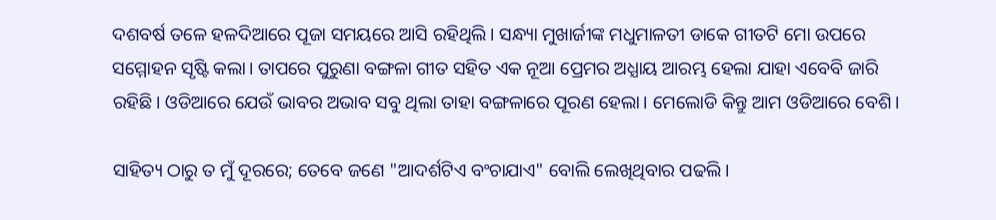ଦଶବର୍ଷ ତଳେ ହଳଦିଆରେ ପୂଜା ସମୟରେ ଆସି ରହିଥିଲି। ସନ୍ଧ୍ୟା ମୁଖାର୍ଜୀଙ୍କ ମଧୁମାଳତୀ ଡାକେ ଗୀତଟି ମୋ ଉପରେ ସମ୍ମୋହନ ସୃଷ୍ଟି କଲା। ତାପରେ ପୁରୁଣା ବଙ୍ଗଳା ଗୀତ ସହିତ ଏକ ନୂଆ ପ୍ରେମର ଅଧ୍ଯାୟ ଆରମ୍ଭ ହେଲା ଯାହା ଏବେବି ଜାରି ରହିଛି। ଓଡିଆରେ ଯେଉଁ ଭାବର ଅଭାବ ସବୁ ଥିଲା ତାହା ବଙ୍ଗଳାରେ ପୂରଣ ହେଲା। ମେଲୋଡି କିନ୍ତୁ ଆମ ଓଡିଆରେ ବେଶି।

ସାହିତ୍ୟ ଠାରୁ ତ ମୁଁ ଦୂରରେ; ତେବେ ଜଣେ "ଆଦର୍ଶଟିଏ ବଂଚାଯାଏ" ବୋଲି ଲେଖିଥିବାର ପଢଲି।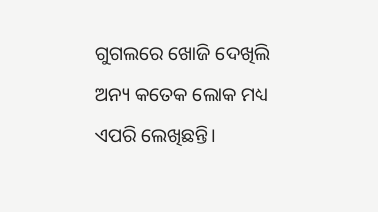ଗୁଗଲରେ ଖୋଜି ଦେଖିଲି ଅନ୍ୟ କତେକ ଲୋକ ମଧ୍ୟ ଏପରି ଲେଖିଛନ୍ତି।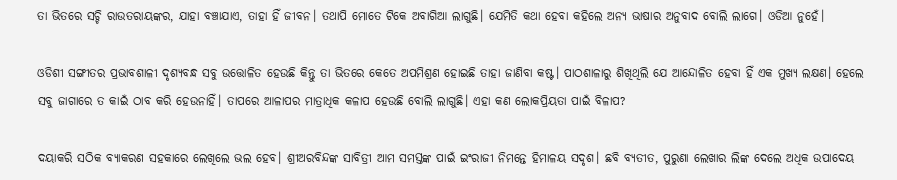ତା ଭିତରେ ସଚ୍ଚି ରାଉତରାୟଙ୍କର, ଯାହା ବଞ୍ଚାଯାଏ, ତାହା ହିଁ ଜୀବନ। ତଥାପି ମୋତେ ଟିକେ ଅବାଗିଆ ଲାଗୁଛି। ଯେମିତି କଥା ହେବା କହିଲେ ଅନ୍ୟ ଭାଷାର ଅନୁବାଦ ବୋଲି ଲାଗେ। ଓଡିଆ ନୁହେଁ।

ଓଡିଶୀ ସଙ୍ଗୀତର ପ୍ରଭାବଶାଳୀ ଦୃଶ୍ୟବନ୍ଧ ସବୁ ଉତ୍ତୋଳିତ ହେଉଛି କିନ୍ତୁ ତା ଭିତରେ କେତେ ଅପମିଶ୍ରଣ ହୋଇଛି ତାହା ଜାଣିବା କଷ୍ଟ। ପାଠଶାଳାରୁ ଶିଖିଥିଲି ଯେ ଆନ୍ଦୋଳିତ ହେବା ହିଁ ଏକ ମୁଖ୍ୟ ଲକ୍ଷଣ। ହେଲେ ସବୁ ଜାଗାରେ ତ କାଇଁ ଠାବ କରି ହେଉନାହିଁ। ତାପରେ ଆଳାପର ମାତ୍ରାଧିକ କଳାପ ହେଉଛି ବୋଲି ଲାଗୁଛି। ଏହା କଣ ଲୋକପ୍ରିୟତା ପାଇଁ ବିଳାପ?

ଦୟାକରି ସଠିକ ବ୍ଯାକରଣ ସହକାରେ ଲେଖିଲେ ଭଲ ହେବ। ଶ୍ରୀଅରବିନ୍ଦଙ୍କ ସାବିତ୍ରୀ ଆମ ସମସ୍ତଙ୍କ ପାଇଁ ଇଂରାଜୀ ନିମନ୍ତେ ହିମାଳୟ ସଦୃଶ। ଛବି ବ୍ଯତୀତ, ପୁରୁଣା ଲେଖାର ଲିଙ୍କ ଦେଲେ ଅଧିକ ଉପାଦେୟ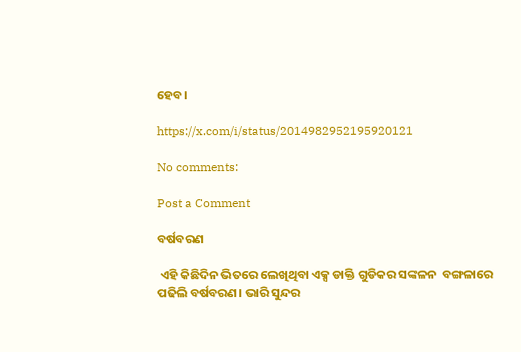ହେବ।

https://x.com/i/status/2014982952195920121

No comments:

Post a Comment

ବର୍ଷବରଣ

 ଏହି କିଛିଦିନ ଭିତରେ ଲେଖିଥିବା ଏକ୍ସ ଡାକ୍ତି ଗୁଡିକର ସଙ୍କଳନ  ବଙ୍ଗଳାରେ ପଢିଲି ବର୍ଷବରଣ। ଭାରି ସୁନ୍ଦର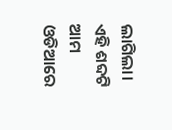ଲାଗିଲା। ଏହି ଶବ୍ଦଟି ଆମ ଓଡିଆରେ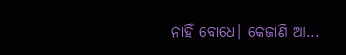ନାହିଁ ବୋଧେ। କେଜାଣି ଆ...